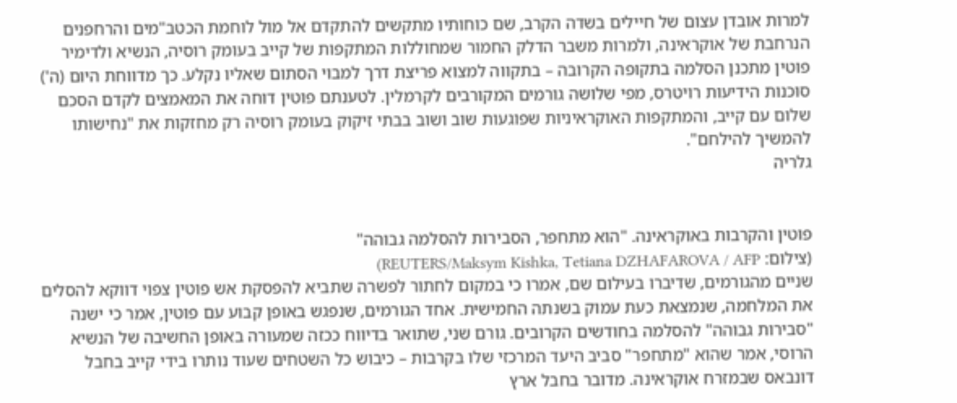למרות אובדן עצום של חיילים בשדה הקרב, שם כוחותיו מתקשים להתקדם אל מול לוחמת הכטב"מים והרחפנים הנרחבת של אוקראינה, ולמרות משבר הדלק החמור שמחוללות המתקפות של קייב בעומק רוסיה, הנשיא ולדימיר פוטין מתכנן הסלמה בתקופה הקרובה – בתקווה למצוא פריצת דרך למבוי הסתום שאליו נקלע. כך מדווחת היום (ה') סוכנות הידיעות רויטרס, מפי שלושה גורמים המקורבים לקרמלין. לטענתם פוטין דוחה את המאמצים לקדם הסכם שלום עם קייב, והמתקפות האוקראיניות שפוגעות שוב ושוב בבתי זיקוק בעומק רוסיה רק מחזקות את "נחישותו להמשיך להילחם".
גלריה


פוטין והקרבות באוקראינה. "הוא מתחפר, הסבירות להסלמה גבוהה"
(צילום: REUTERS/Maksym Kishka, Tetiana DZHAFAROVA / AFP)
שניים מהגורמים, שדיברו בעילום שם, אמרו כי במקום לחתור לפשרה שתביא להפסקת אש פוטין צפוי דווקא להסלים את המלחמה, שנמצאת כעת עמוק בשנתה החמישית. אחד הגורמים, שנפגש באופן קבוע עם פוטין, אמר כי ישנה "סבירות גבוהה" להסלמה בחודשים הקרובים. גורם שני, שתואר בדיווח ככזה שמעורה באופן החשיבה של הנשיא הרוסי, אמר שהוא "מתחפר" סביב היעד המרכזי שלו בקרבות – כיבוש כל השטחים שעוד נותרו בידי קייב בחבל דונבאס שבמזרח אוקראינה. מדובר בחבל ארץ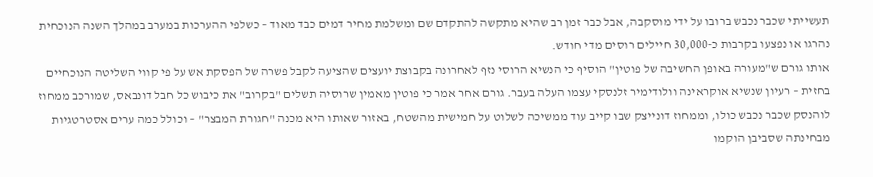תעשייתי שכבר נכבש ברובו על ידי מוסקבה, אבל כבר זמן רב שהיא מתקשה להתקדם שם ומשלמת מחיר דמים כבד מאוד – כשלפי ההערכות במערב במהלך השנה הנוכחית נהרגו או נפצעו בקרבות כ-30,000 חיילים רוסים מדי חודש.
אותו גורם ש"מעורה באופן החשיבה של פוטין" הוסיף כי הנשיא הרוסי נזף לאחרונה בקבוצת יועצים שהציעה לקבל פשרה של הפסקת אש על פי קווי השליטה הנוכחיים בחזית – רעיון שנשיא אוקראינה וולודימיר זלנסקי עצמו העלה בעבר. גורם אחר אמר כי פוטין מאמין שרוסיה תשלים "בקרוב" את כיבוש כל חבל דונבאס, שמורכב ממחוז לוהנסק שכבר נכבש כולו, וממחוז דונייצק שבו קייב עוד ממשיכה לשלוט על חמישית מהשטח, באזור שאותו היא מכנה "חגורת המבצר" – וכולל כמה ערים אסטרטגיות מבחינתה שסביבן הוקמו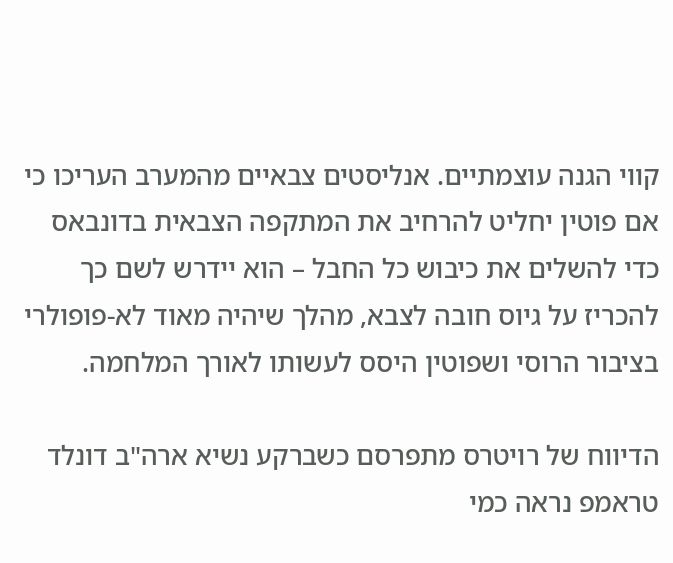קווי הגנה עוצמתיים. אנליסטים צבאיים מהמערב העריכו כי אם פוטין יחליט להרחיב את המתקפה הצבאית בדונבאס כדי להשלים את כיבוש כל החבל – הוא יידרש לשם כך להכריז על גיוס חובה לצבא, מהלך שיהיה מאוד לא-פופולרי בציבור הרוסי ושפוטין היסס לעשותו לאורך המלחמה.

הדיווח של רויטרס מתפרסם כשברקע נשיא ארה"ב דונלד טראמפ נראה כמי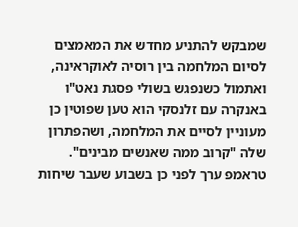שמבקש להתניע מחדש את המאמצים לסיום המלחמה בין רוסיה לאוקראינה, ואתמול כשנפגש בשולי פסגת נאט"ו באנקרה עם זלנסקי הוא טען שפוטין כן מעוניין לסיים את המלחמה, ושהפתרון שלה "קרוב ממה שאנשים מבינים". טראמפ ערך לפני כן בשבוע שעבר שיחות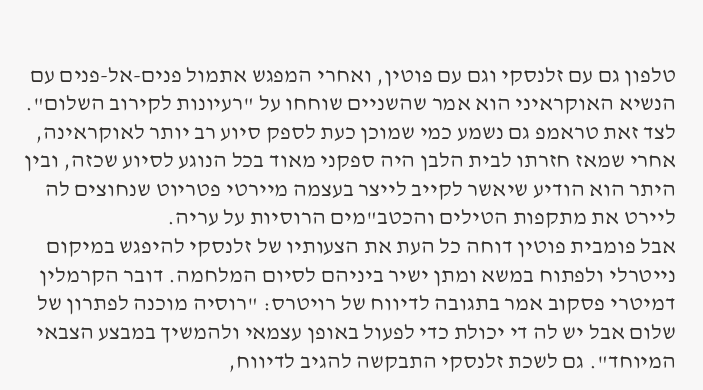טלפון גם עם זלנסקי וגם עם פוטין, ואחרי המפגש אתמול פנים-אל-פנים עם הנשיא האוקראיני הוא אמר שהשניים שוחחו על "רעיונות לקירוב השלום". לצד זאת טראמפ גם נשמע כמי שמוכן כעת לספק סיוע רב יותר לאוקראינה, אחרי שמאז חזרתו לבית הלבן היה ספקני מאוד בכל הנוגע לסיוע שכזה, ובין היתר הוא הודיע שיאשר לקייב לייצר בעצמה מיירטי פטריוט שנחוצים לה ליירט את מתקפות הטילים והכטב"מים הרוסיות על עריה.
אבל פומבית פוטין דוחה כל העת את הצעותיו של זלנסקי להיפגש במיקום נייטרלי ולפתוח במשא ומתן ישיר ביניהם לסיום המלחמה. דובר הקרמלין דמיטרי פסקוב אמר בתגובה לדיווח של רויטרס: "רוסיה מוכנה לפתרון של שלום אבל יש לה די יכולת כדי לפעול באופן עצמאי ולהמשיך במבצע הצבאי המיוחד". גם לשכת זלנסקי התבקשה להגיב לדיווח,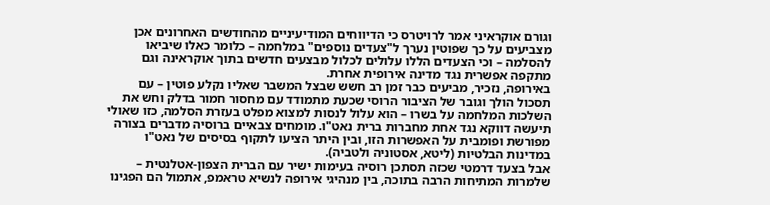וגורם אוקראיני אמר לרויטרס כי הדיווחים המודיעיניים מהחודשים האחרונים אכן מצביעים על כך שפוטין נערך ל"צעדים נוספים" במלחמה – כלומר כאלו שיביאו להסלמה – וכי הצעדים הללו עלולים לכלול מבצעים חדשים בתוך אוקראינה וגם מתקפה אפשרית נגד מדינה אירופית אחרת.
באירופה, נזכיר, מביעים כבר זמן רב חשש שבצל המשבר שאליו נקלע פוטין – עם תסכול הולך וגובר של הציבור הרוסי שכעת מתמודד עם מחסור חמור בדלק וחש את השלכות המלחמה על בשרו – הוא עלול לנסות למצוא מפלט בעזרת הסלמה, כזו שאולי תיעשה דווקא נגד אחת מחברות ברית נאט"ו. מומחים צבאיים ברוסיה מדברים בצורה מפורשת ופומבית על האפשרות הזו, ובין היתר הציעו לתקוף בסיסים של נאט"ו במדינות הבלטיות (ליטא, אסטוניה ולטביה).
אבל בצעד דרמטי שכזה תסתכן רוסיה בעימות ישיר עם הברית הצפון-אטלנטית – שלמרות המתיחות הרבה בתוכה, בין מנהיגי אירופה לנשיא טראמפ, אתמול הם הפגינו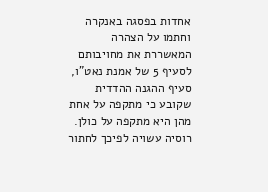אחדות בפסגה באנקרה וחתמו על הצהרה המאשררת את מחויבותם לסעיף 5 של אמנת נאט"ו, סעיף ההגנה ההדדית שקובע כי מתקפה על אחת מהן היא מתקפה על כולן. רוסיה עשויה לפיכך לחתור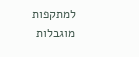למתקפות מוגבלות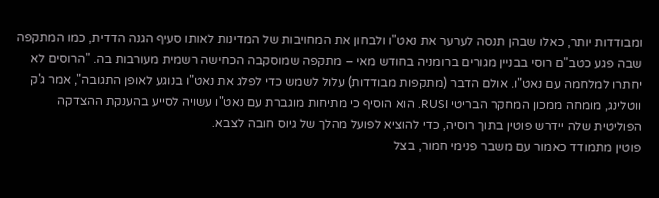ומבודדות יותר, כאלו שבהן תנסה לערער את נאט"ו ולבחון את המחויבות של המדינות לאותו סעיף הגנה הדדית, כמו המתקפה שבה פגע כטב"ם רוסי בבניין מגורים ברומניה בחודש מאי – מתקפה שמוסקבה הכחישה רשמית מעורבות בה. "הרוסים לא יחתרו למלחמה עם נאט"ו. אולם הדבר (מתקפות מבודדות) עלול לשמש כדי לפלג את נאט"ו בנוגע לאופן התגובה", אמר ג'ק ווטלינג, מומחה ממכון המחקר הבריטי RUSI. הוא הוסיף כי מתיחות מוגברת עם נאט"ו עשויה לסייע בהענקת ההצדקה הפוליטית שלה יידרש פוטין בתוך רוסיה, כדי להוציא לפועל מהלך של גיוס חובה לצבא.
פוטין מתמודד כאמור עם משבר פנימי חמור, בצל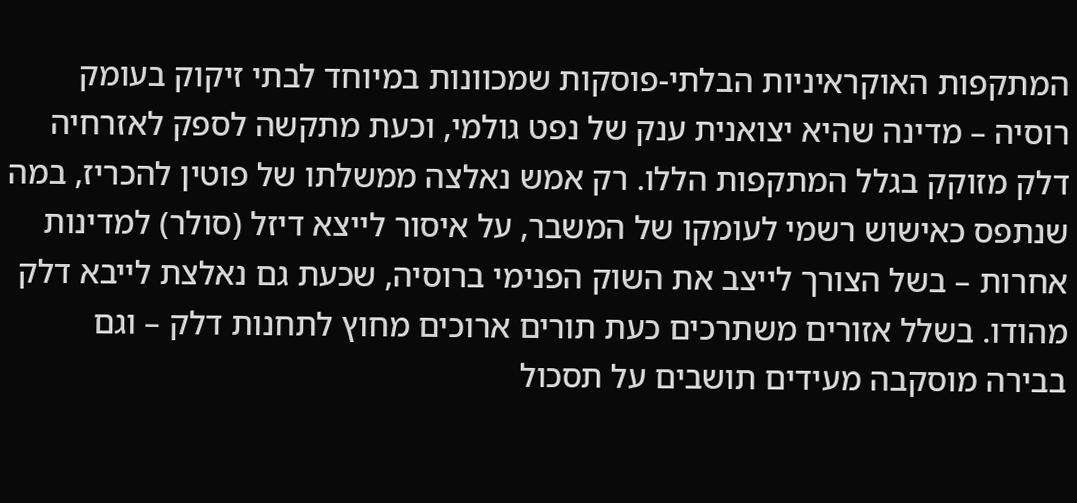המתקפות האוקראיניות הבלתי-פוסקות שמכוונות במיוחד לבתי זיקוק בעומק רוסיה – מדינה שהיא יצואנית ענק של נפט גולמי, וכעת מתקשה לספק לאזרחיה דלק מזוקק בגלל המתקפות הללו. רק אמש נאלצה ממשלתו של פוטין להכריז, במה שנתפס כאישוש רשמי לעומקו של המשבר, על איסור לייצא דיזל (סולר) למדינות אחרות – בשל הצורך לייצב את השוק הפנימי ברוסיה, שכעת גם נאלצת לייבא דלק מהודו. בשלל אזורים משתרכים כעת תורים ארוכים מחוץ לתחנות דלק – וגם בבירה מוסקבה מעידים תושבים על תסכול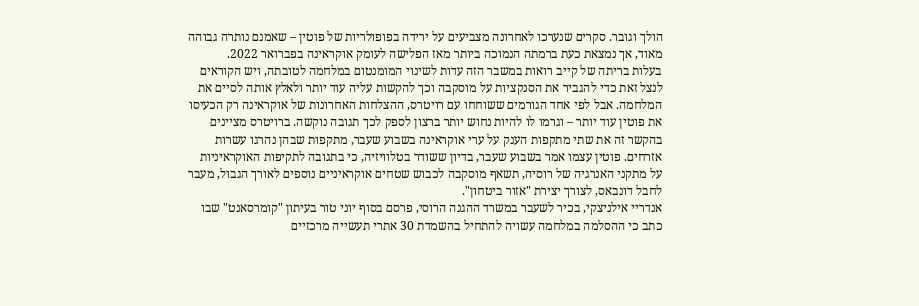הולך וגובר. סקרים שנערכו לאחרונה מצביעים על ירידה בפופולריות של פוטין – שאמנם נותרה גבוהה מאוד, אך נמצאת כעת ברמתה הנמוכה ביותר מאז הפלישה לעומק אוקראינה בפברואר 2022.
בעלות בריתה של קייב רואות במשבר הזה עדות לשינוי המומנטום במלחמה לטובתה, ויש הקוראים לנצל זאת כדי להגביר את הסנקציות על מוסקבה וכך להקשות עליה עוד יותר ולאלץ אותה לסיים את המלחמה. אבל לפי אחד הגורמים ששוחחו עם רויטרס, ההצלחות האחרונות של אוקראינה רק הכעיסו את פוטין עוד יותר – וגרמו לו להיות נחוש יותר ברצון לספק לכך תגובה נוקשה. ברויטרס מציינים בהקשר זה את שתי מתקפות הענק על ערי אוקראינה בשבוע שעבר, מתקפות שבהן נהרגו עשרות אזרחים. פוטין עצמו אמר בשבוע שעבר, בדיון ששודר בטלוויזיה, כי בתגובה לתקיפות האוקראיניות על מתקני האנרגיה של רוסיה, תשאף מוסקבה לכבוש שטחים אוקראיניים נוספים לאורך הגבול, מעבר לחבל דונבאס, לצורך יצירת "אזור ביטחון".
אנדריי אילניצקי, בכיר לשעבר במשרד ההגנה הרוסי, פרסם בסוף יוני טור בעיתון "קומרסאנט" שבו כתב כי ההסלמה במלחמה עשויה להתחיל בהשמדת 30 אתרי תעשייה מרכזיים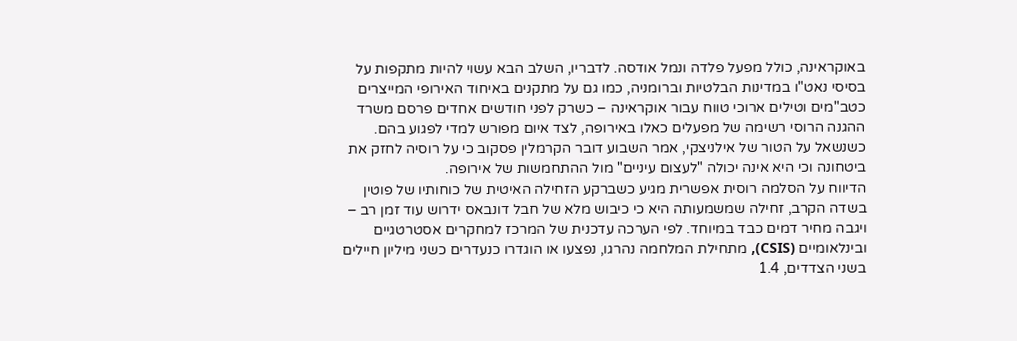באוקראינה, כולל מפעל פלדה ונמל אודסה. לדבריו, השלב הבא עשוי להיות מתקפות על בסיסי נאט"ו במדינות הבלטיות וברומניה, כמו גם על מתקנים באיחוד האירופי המייצרים כטב"מים וטילים ארוכי טווח עבור אוקראינה – כשרק לפני חודשים אחדים פרסם משרד ההגנה הרוסי רשימה של מפעלים כאלו באירופה, לצד איום מפורש למדי לפגוע בהם. כשנשאל על הטור של אילניצקי, אמר השבוע דובר הקרמלין פסקוב כי על רוסיה לחזק את ביטחונה וכי היא אינה יכולה "לעצום עיניים" מול ההתחמשות של אירופה.
הדיווח על הסלמה רוסית אפשרית מגיע כשברקע הזחילה האיטית של כוחותיו של פוטין בשדה הקרב, זחילה שמשמעותה היא כי כיבוש מלא של חבל דונבאס ידרוש עוד זמן רב – ויגבה מחיר דמים כבד במיוחד. לפי הערכה עדכנית של המרכז למחקרים אסטרטגיים ובינלאומיים (CSIS), מתחילת המלחמה נהרגו, נפצעו או הוגדרו כנעדרים כשני מיליון חיילים בשני הצדדים, 1.4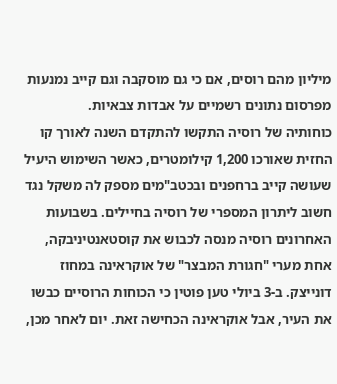מיליון מהם רוסים, אם כי גם מוסקבה וגם קייב נמנעות מפרסום נתונים רשמיים על אבדות צבאיות.
כוחותיה של רוסיה התקשו להתקדם השנה לאורך קו החזית שאורכו 1,200 קילומטרים, כאשר השימוש היעיל שעושה קייב ברחפנים ובכטב"מים מספק לה משקל נגד חשוב ליתרון המספרי של רוסיה בחיילים. בשבועות האחרונים רוסיה מנסה לכבוש את קוסטאנטיניבקה, אחת מערי "חגורת המבצר" של אוקראינה במחוז דונייצק. ב-3 ביולי טען פוטין כי הכוחות הרוסיים כבשו את העיר, אבל אוקראינה הכחישה זאת. יום לאחר מכן,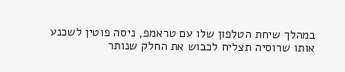במהלך שיחת הטלפון שלו עם טראמפ, ניסה פוטין לשכנע אותו שרוסיה תצליח לכבוש את החלק שנותר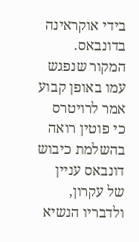בידי אוקראינה בדונבאס. המקור שנפגש עמו באופן קבוע אמר לרויטרס כי פוטין רואה בהשלמת כיבוש דונבאס עניין של עקרון, ולדבריו הנשיא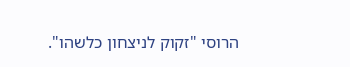הרוסי "זקוק לניצחון כלשהו".